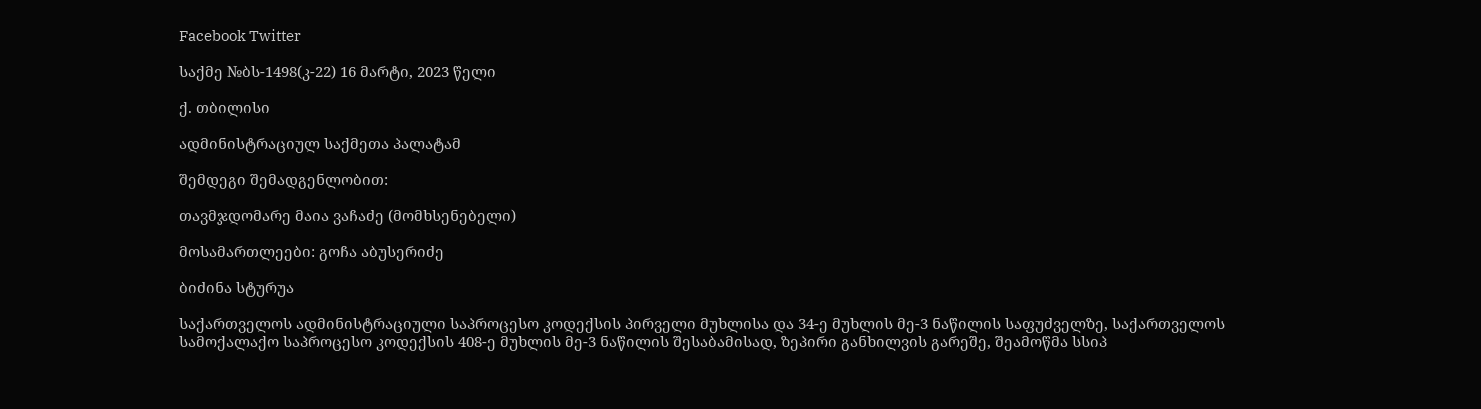Facebook Twitter

საქმე №ბს-1498(კ-22) 16 მარტი, 2023 წელი

ქ. თბილისი

ადმინისტრაციულ საქმეთა პალატამ

შემდეგი შემადგენლობით:

თავმჯდომარე მაია ვაჩაძე (მომხსენებელი)

მოსამართლეები: გოჩა აბუსერიძე

ბიძინა სტურუა

საქართველოს ადმინისტრაციული საპროცესო კოდექსის პირველი მუხლისა და 34-ე მუხლის მე-3 ნაწილის საფუძველზე, საქართველოს სამოქალაქო საპროცესო კოდექსის 408-ე მუხლის მე-3 ნაწილის შესაბამისად, ზეპირი განხილვის გარეშე, შეამოწმა სსიპ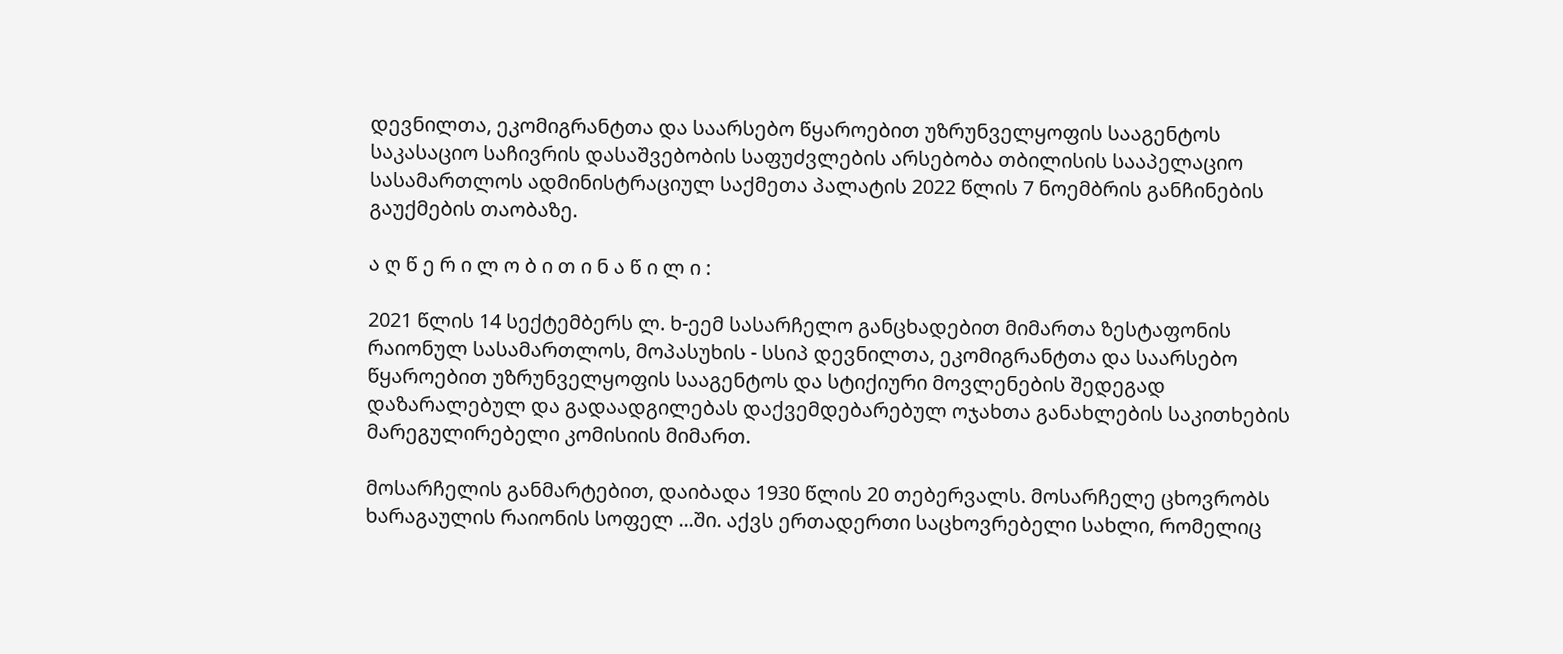დევნილთა, ეკომიგრანტთა და საარსებო წყაროებით უზრუნველყოფის სააგენტოს საკასაციო საჩივრის დასაშვებობის საფუძვლების არსებობა თბილისის სააპელაციო სასამართლოს ადმინისტრაციულ საქმეთა პალატის 2022 წლის 7 ნოემბრის განჩინების გაუქმების თაობაზე.

ა ღ წ ე რ ი ლ ო ბ ი თ ი ნ ა წ ი ლ ი :

2021 წლის 14 სექტემბერს ლ. ხ-ეემ სასარჩელო განცხადებით მიმართა ზესტაფონის რაიონულ სასამართლოს, მოპასუხის - სსიპ დევნილთა, ეკომიგრანტთა და საარსებო წყაროებით უზრუნველყოფის სააგენტოს და სტიქიური მოვლენების შედეგად დაზარალებულ და გადაადგილებას დაქვემდებარებულ ოჯახთა განახლების საკითხების მარეგულირებელი კომისიის მიმართ.

მოსარჩელის განმარტებით, დაიბადა 1930 წლის 20 თებერვალს. მოსარჩელე ცხოვრობს ხარაგაულის რაიონის სოფელ ...ში. აქვს ერთადერთი საცხოვრებელი სახლი, რომელიც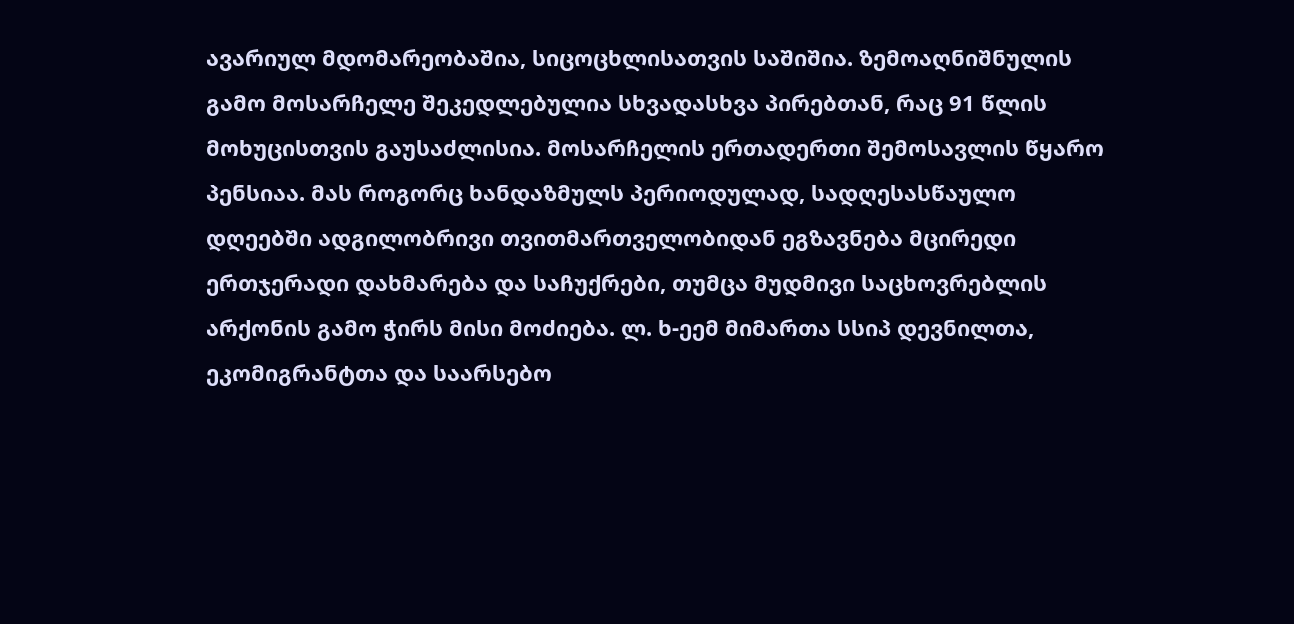ავარიულ მდომარეობაშია, სიცოცხლისათვის საშიშია. ზემოაღნიშნულის გამო მოსარჩელე შეკედლებულია სხვადასხვა პირებთან, რაც 91 წლის მოხუცისთვის გაუსაძლისია. მოსარჩელის ერთადერთი შემოსავლის წყარო პენსიაა. მას როგორც ხანდაზმულს პერიოდულად, სადღესასწაულო დღეებში ადგილობრივი თვითმართველობიდან ეგზავნება მცირედი ერთჯერადი დახმარება და საჩუქრები, თუმცა მუდმივი საცხოვრებლის არქონის გამო ჭირს მისი მოძიება. ლ. ხ-ეემ მიმართა სსიპ დევნილთა, ეკომიგრანტთა და საარსებო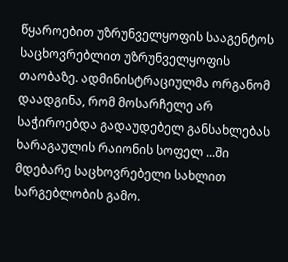წყაროებით უზრუნველყოფის სააგენტოს საცხოვრებლით უზრუნველყოფის თაობაზე. ადმინისტრაციულმა ორგანომ დაადგინა, რომ მოსარჩელე არ საჭიროებდა გადაუდებელ განსახლებას ხარაგაულის რაიონის სოფელ ...ში მდებარე საცხოვრებელი სახლით სარგებლობის გამო.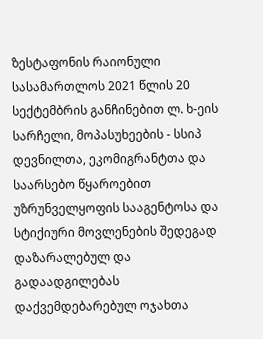ზესტაფონის რაიონული სასამართლოს 2021 წლის 20 სექტემბრის განჩინებით ლ. ხ-ეის სარჩელი, მოპასუხეების - სსიპ დევნილთა, ეკომიგრანტთა და საარსებო წყაროებით უზრუნველყოფის სააგენტოსა და სტიქიური მოვლენების შედეგად დაზარალებულ და გადაადგილებას დაქვემდებარებულ ოჯახთა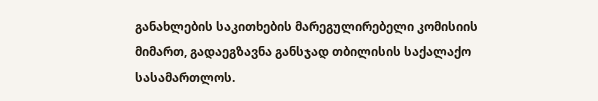განახლების საკითხების მარეგულირებელი კომისიის მიმართ, გადაეგზავნა განსჯად თბილისის საქალაქო სასამართლოს.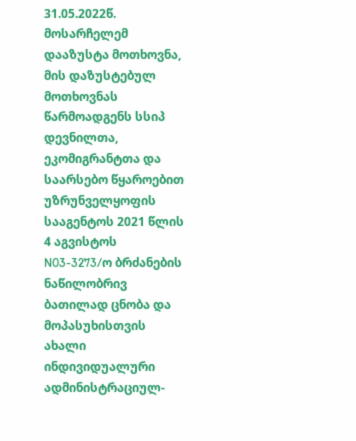31.05.2022წ. მოსარჩელემ დააზუსტა მოთხოვნა, მის დაზუსტებულ მოთხოვნას წარმოადგენს სსიპ დევნილთა, ეკომიგრანტთა და საარსებო წყაროებით უზრუნველყოფის სააგენტოს 2021 წლის 4 აგვისტოს N03-3273/ო ბრძანების ნაწილობრივ ბათილად ცნობა და მოპასუხისთვის ახალი ინდივიდუალური ადმინისტრაციულ-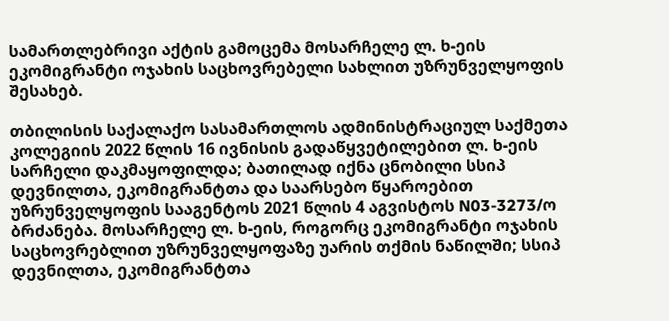სამართლებრივი აქტის გამოცემა მოსარჩელე ლ. ხ-ეის ეკომიგრანტი ოჯახის საცხოვრებელი სახლით უზრუნველყოფის შესახებ.

თბილისის საქალაქო სასამართლოს ადმინისტრაციულ საქმეთა კოლეგიის 2022 წლის 16 ივნისის გადაწყვეტილებით ლ. ხ-ეის სარჩელი დაკმაყოფილდა; ბათილად იქნა ცნობილი სსიპ დევნილთა, ეკომიგრანტთა და საარსებო წყაროებით უზრუნველყოფის სააგენტოს 2021 წლის 4 აგვისტოს N03-3273/ო ბრძანება. მოსარჩელე ლ. ხ-ეის, როგორც ეკომიგრანტი ოჯახის საცხოვრებლით უზრუნველყოფაზე უარის თქმის ნაწილში; სსიპ დევნილთა, ეკომიგრანტთა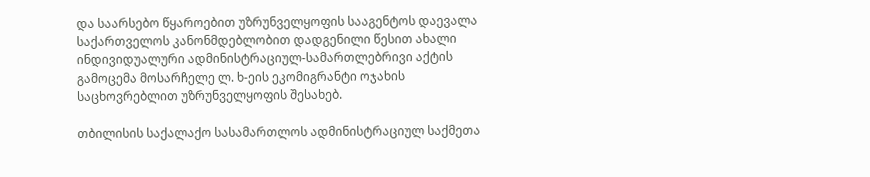და საარსებო წყაროებით უზრუნველყოფის სააგენტოს დაევალა საქართველოს კანონმდებლობით დადგენილი წესით ახალი ინდივიდუალური ადმინისტრაციულ-სამართლებრივი აქტის გამოცემა მოსარჩელე ლ. ხ-ეის ეკომიგრანტი ოჯახის საცხოვრებლით უზრუნველყოფის შესახებ.

თბილისის საქალაქო სასამართლოს ადმინისტრაციულ საქმეთა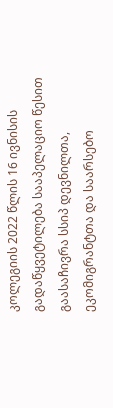კოლეგიის 2022 წლის 16 ივნისის გადაწყვეტილება სააპელაციო წესით გაასაჩივრა სსიპ დევნილთა, ეკომიგრანტთა და საარსებო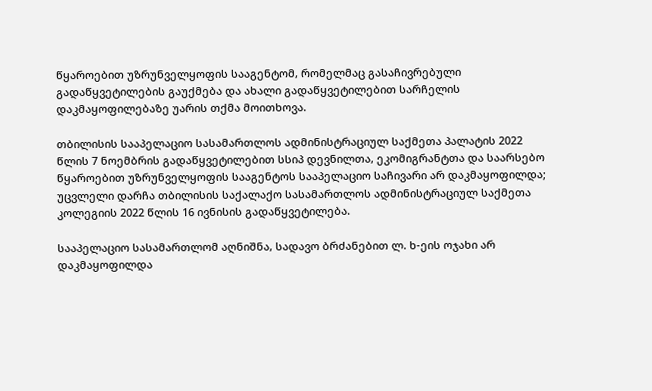წყაროებით უზრუნველყოფის სააგენტომ, რომელმაც გასაჩივრებული გადაწყვეტილების გაუქმება და ახალი გადაწყვეტილებით სარჩელის დაკმაყოფილებაზე უარის თქმა მოითხოვა.

თბილისის სააპელაციო სასამართლოს ადმინისტრაციულ საქმეთა პალატის 2022 წლის 7 ნოემბრის გადაწყვეტილებით სსიპ დევნილთა, ეკომიგრანტთა და საარსებო წყაროებით უზრუნველყოფის სააგენტოს სააპელაციო საჩივარი არ დაკმაყოფილდა; უცვლელი დარჩა თბილისის საქალაქო სასამართლოს ადმინისტრაციულ საქმეთა კოლეგიის 2022 წლის 16 ივნისის გადაწყვეტილება.

სააპელაციო სასამართლომ აღნიშნა, სადავო ბრძანებით ლ. ხ-ეის ოჯახი არ დაკმაყოფილდა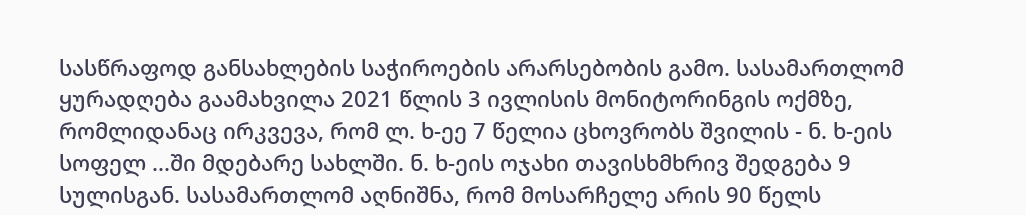სასწრაფოდ განსახლების საჭიროების არარსებობის გამო. სასამართლომ ყურადღება გაამახვილა 2021 წლის 3 ივლისის მონიტორინგის ოქმზე, რომლიდანაც ირკვევა, რომ ლ. ხ-ეე 7 წელია ცხოვრობს შვილის - ნ. ხ-ეის სოფელ ...ში მდებარე სახლში. ნ. ხ-ეის ოჯახი თავისხმხრივ შედგება 9 სულისგან. სასამართლომ აღნიშნა, რომ მოსარჩელე არის 90 წელს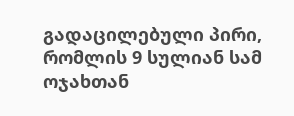გადაცილებული პირი, რომლის 9 სულიან სამ ოჯახთან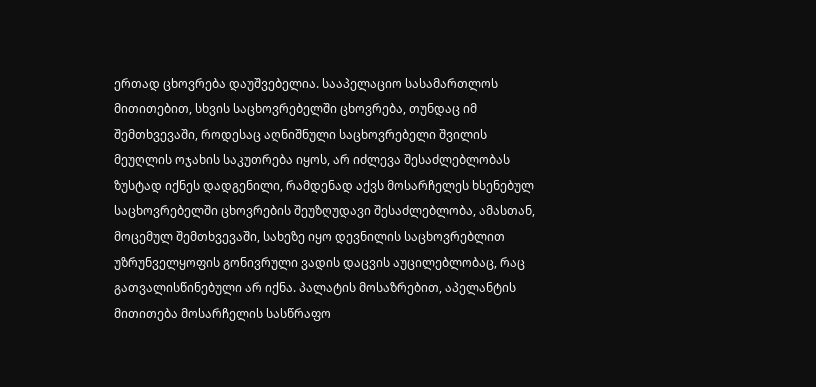ერთად ცხოვრება დაუშვებელია. სააპელაციო სასამართლოს მითითებით, სხვის საცხოვრებელში ცხოვრება, თუნდაც იმ შემთხვევაში, როდესაც აღნიშნული საცხოვრებელი შვილის მეუღლის ოჯახის საკუთრება იყოს, არ იძლევა შესაძლებლობას ზუსტად იქნეს დადგენილი, რამდენად აქვს მოსარჩელეს ხსენებულ საცხოვრებელში ცხოვრების შეუზღუდავი შესაძლებლობა, ამასთან, მოცემულ შემთხვევაში, სახეზე იყო დევნილის საცხოვრებლით უზრუნველყოფის გონივრული ვადის დაცვის აუცილებლობაც, რაც გათვალისწინებული არ იქნა. პალატის მოსაზრებით, აპელანტის მითითება მოსარჩელის სასწრაფო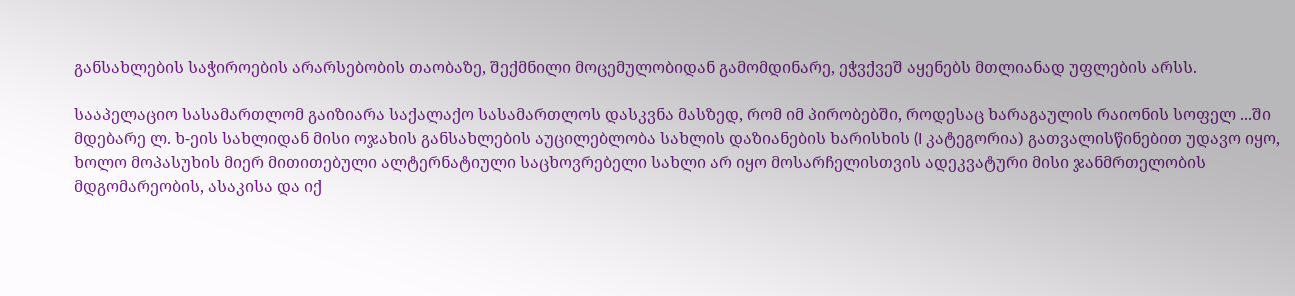განსახლების საჭიროების არარსებობის თაობაზე, შექმნილი მოცემულობიდან გამომდინარე, ეჭვქვეშ აყენებს მთლიანად უფლების არსს.

სააპელაციო სასამართლომ გაიზიარა საქალაქო სასამართლოს დასკვნა მასზედ, რომ იმ პირობებში, როდესაც ხარაგაულის რაიონის სოფელ ...ში მდებარე ლ. ხ-ეის სახლიდან მისი ოჯახის განსახლების აუცილებლობა სახლის დაზიანების ხარისხის (I კატეგორია) გათვალისწინებით უდავო იყო, ხოლო მოპასუხის მიერ მითითებული ალტერნატიული საცხოვრებელი სახლი არ იყო მოსარჩელისთვის ადეკვატური მისი ჯანმრთელობის მდგომარეობის, ასაკისა და იქ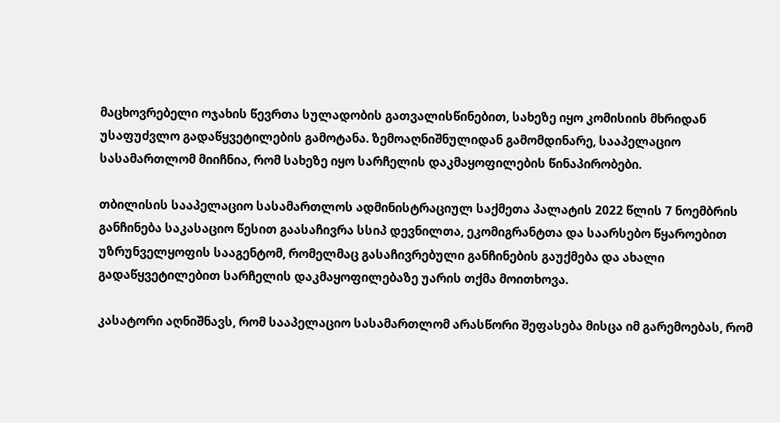მაცხოვრებელი ოჯახის წევრთა სულადობის გათვალისწინებით, სახეზე იყო კომისიის მხრიდან უსაფუძვლო გადაწყვეტილების გამოტანა. ზემოაღნიშნულიდან გამომდინარე, სააპელაციო სასამართლომ მიიჩნია, რომ სახეზე იყო სარჩელის დაკმაყოფილების წინაპირობები.

თბილისის სააპელაციო სასამართლოს ადმინისტრაციულ საქმეთა პალატის 2022 წლის 7 ნოემბრის განჩინება საკასაციო წესით გაასაჩივრა სსიპ დევნილთა, ეკომიგრანტთა და საარსებო წყაროებით უზრუნველყოფის სააგენტომ, რომელმაც გასაჩივრებული განჩინების გაუქმება და ახალი გადაწყვეტილებით სარჩელის დაკმაყოფილებაზე უარის თქმა მოითხოვა.

კასატორი აღნიშნავს, რომ სააპელაციო სასამართლომ არასწორი შეფასება მისცა იმ გარემოებას, რომ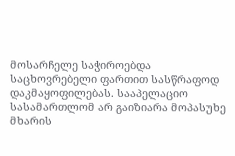მოსარჩელე საჭიროებდა საცხოვრებელი ფართით სასწრაფოდ დაკმაყოფილებას. სააპელაციო სასამართლომ არ გაიზიარა მოპასუხე მხარის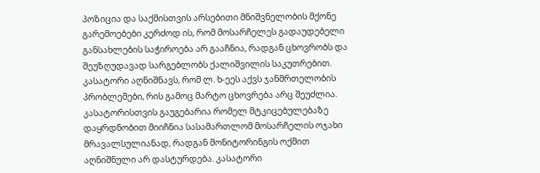პოზიცია და საქმისთვის არსებითი მნიშვნელობის მქონე გარემოებები კერძოდ ის, რომ მოსარჩელეს გადაუდებელი განსახლების საჭიროება არ გააჩნია, რადგან ცხოვრობს და შეუზღუდავად სარგებლობს ქალიშვილის საკუთრებით. კასატორი აღნიშნავს, რომ ლ. ხ-ეეს აქვს ჯანმრთელობის პრობლემები, რის გამოც მარტო ცხოვრება არც შეუძლია. კასატორისთვის გაუგებარია რომელ მტკიცებულებაზე დაყრდნობით მიიჩნია სასამართლომ მოსარჩელის ოჯახი მრავალსულიანად, რადგან მონიტორინგის ოქმით აღნიშნული არ დასტურდება. კასატორი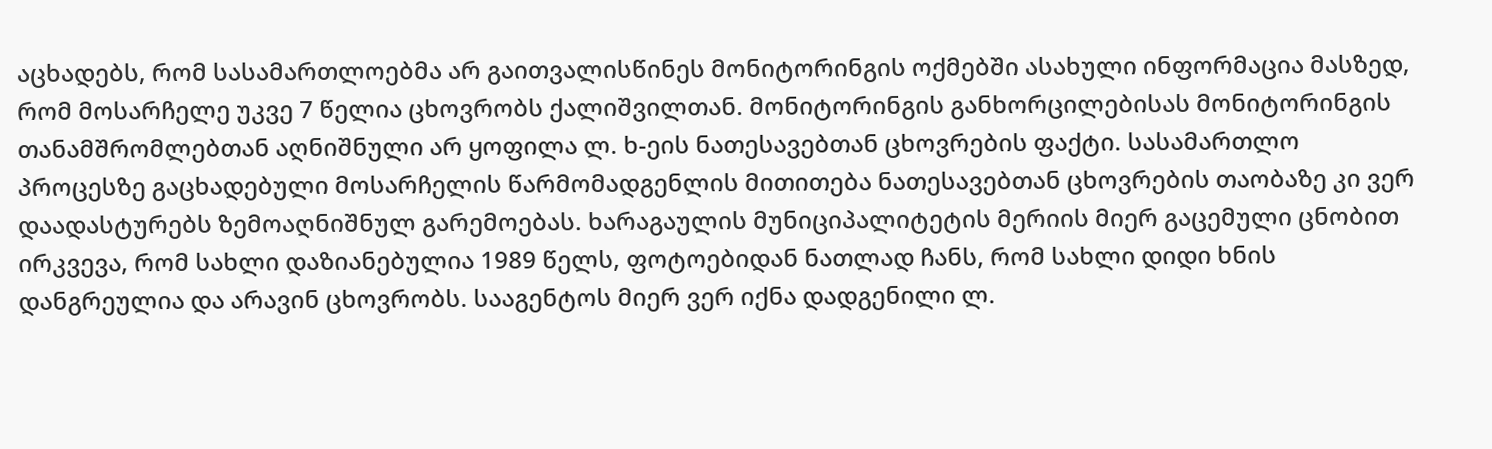აცხადებს, რომ სასამართლოებმა არ გაითვალისწინეს მონიტორინგის ოქმებში ასახული ინფორმაცია მასზედ, რომ მოსარჩელე უკვე 7 წელია ცხოვრობს ქალიშვილთან. მონიტორინგის განხორცილებისას მონიტორინგის თანამშრომლებთან აღნიშნული არ ყოფილა ლ. ხ-ეის ნათესავებთან ცხოვრების ფაქტი. სასამართლო პროცესზე გაცხადებული მოსარჩელის წარმომადგენლის მითითება ნათესავებთან ცხოვრების თაობაზე კი ვერ დაადასტურებს ზემოაღნიშნულ გარემოებას. ხარაგაულის მუნიციპალიტეტის მერიის მიერ გაცემული ცნობით ირკვევა, რომ სახლი დაზიანებულია 1989 წელს, ფოტოებიდან ნათლად ჩანს, რომ სახლი დიდი ხნის დანგრეულია და არავინ ცხოვრობს. სააგენტოს მიერ ვერ იქნა დადგენილი ლ.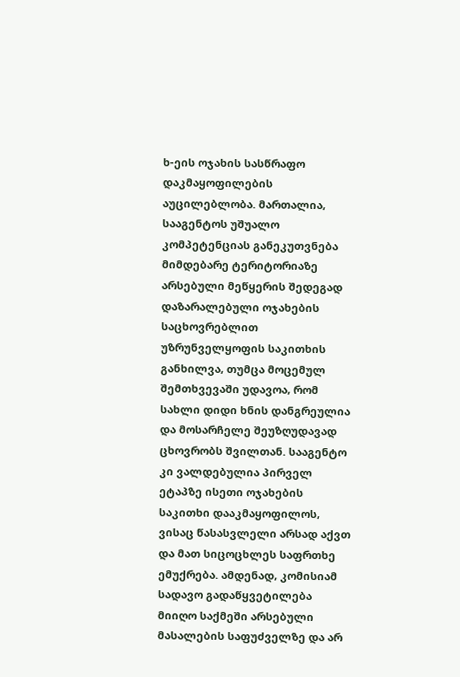ხ-ეის ოჯახის სასწრაფო დაკმაყოფილების აუცილებლობა. მართალია, სააგენტოს უშუალო კომპეტენციას განეკუთვნება მიმდებარე ტერიტორიაზე არსებული მეწყერის შედეგად დაზარალებული ოჯახების საცხოვრებლით უზრუნველყოფის საკითხის განხილვა, თუმცა მოცემულ შემთხვევაში უდავოა, რომ სახლი დიდი ხნის დანგრეულია და მოსარჩელე შეუზღუდავად ცხოვრობს შვილთან. სააგენტო კი ვალდებულია პირველ ეტაპზე ისეთი ოჯახების საკითხი დააკმაყოფილოს, ვისაც წასასვლელი არსად აქვთ და მათ სიცოცხლეს საფრთხე ემუქრება. ამდენად, კომისიამ სადავო გადაწყვეტილება მიიღო საქმეში არსებული მასალების საფუძველზე და არ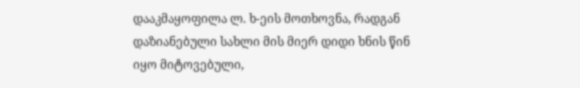დააკმაყოფილა ლ. ხ-ეის მოთხოვნა, რადგან დაზიანებული სახლი მის მიერ დიდი ხნის წინ იყო მიტოვებული,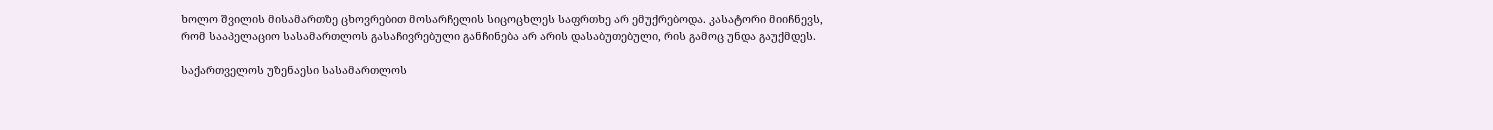ხოლო შვილის მისამართზე ცხოვრებით მოსარჩელის სიცოცხლეს საფრთხე არ ემუქრებოდა. კასატორი მიიჩნევს, რომ სააპელაციო სასამართლოს გასაჩივრებული განჩინება არ არის დასაბუთებული, რის გამოც უნდა გაუქმდეს.

საქართველოს უზენაესი სასამართლოს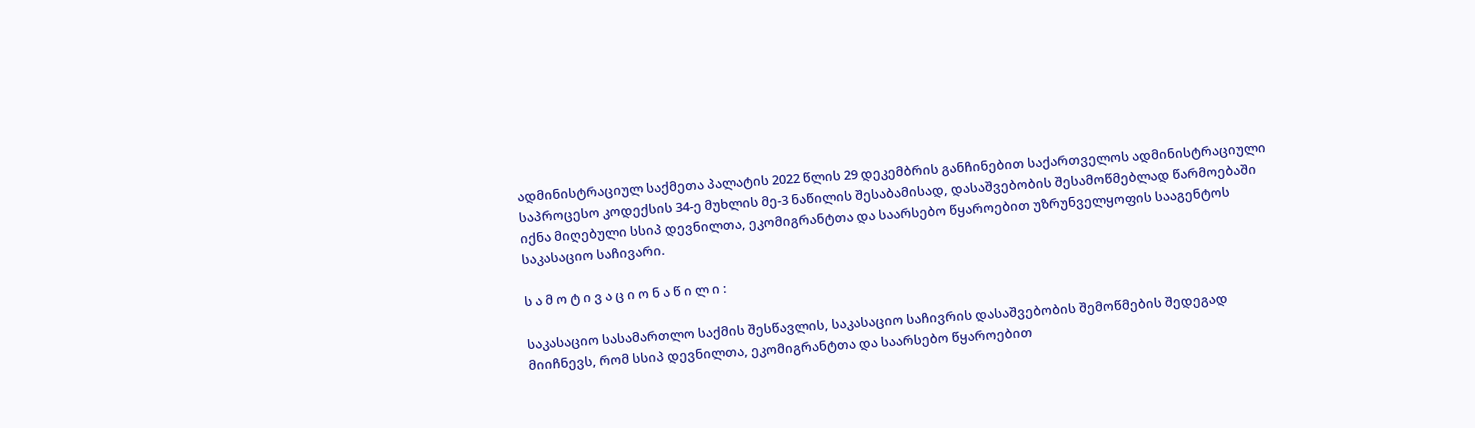ადმინისტრაციულ საქმეთა პალატის 2022 წლის 29 დეკემბრის განჩინებით საქართველოს ადმინისტრაციული საპროცესო კოდექსის 34-ე მუხლის მე-3 ნაწილის შესაბამისად, დასაშვებობის შესამოწმებლად წარმოებაში იქნა მიღებული სსიპ დევნილთა, ეკომიგრანტთა და საარსებო წყაროებით უზრუნველყოფის სააგენტოს საკასაციო საჩივარი.

ს ა მ ო ტ ი ვ ა ც ი ო ნ ა წ ი ლ ი :

საკასაციო სასამართლო საქმის შესწავლის, საკასაციო საჩივრის დასაშვებობის შემოწმების შედეგად მიიჩნევს, რომ სსიპ დევნილთა, ეკომიგრანტთა და საარსებო წყაროებით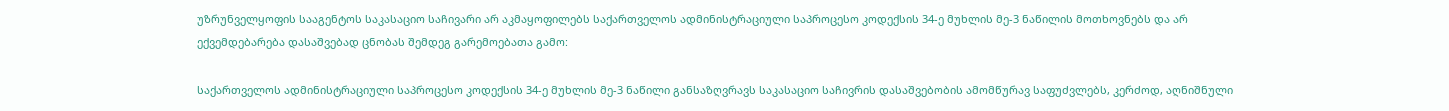უზრუნველყოფის სააგენტოს საკასაციო საჩივარი არ აკმაყოფილებს საქართველოს ადმინისტრაციული საპროცესო კოდექსის 34-ე მუხლის მე-3 ნაწილის მოთხოვნებს და არ ექვემდებარება დასაშვებად ცნობას შემდეგ გარემოებათა გამო:

საქართველოს ადმინისტრაციული საპროცესო კოდექსის 34-ე მუხლის მე-3 ნაწილი განსაზღვრავს საკასაციო საჩივრის დასაშვებობის ამომწურავ საფუძვლებს, კერძოდ, აღნიშნული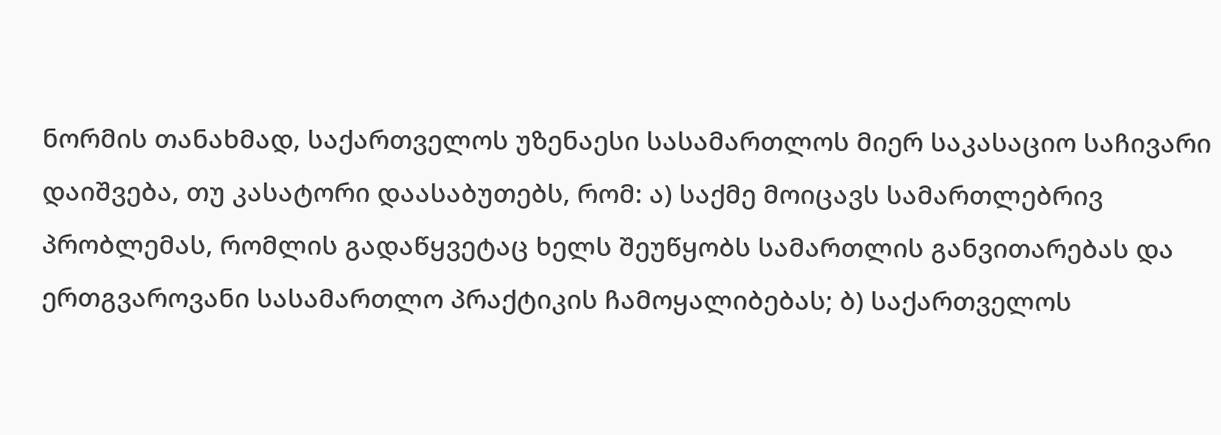ნორმის თანახმად, საქართველოს უზენაესი სასამართლოს მიერ საკასაციო საჩივარი დაიშვება, თუ კასატორი დაასაბუთებს, რომ: ა) საქმე მოიცავს სამართლებრივ პრობლემას, რომლის გადაწყვეტაც ხელს შეუწყობს სამართლის განვითარებას და ერთგვაროვანი სასამართლო პრაქტიკის ჩამოყალიბებას; ბ) საქართველოს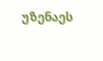უზენაეს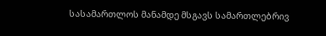სასამართლოს მანამდე მსგავს სამართლებრივ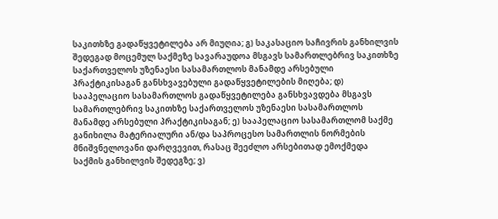საკითხზე გადაწყვეტილება არ მიუღია; გ) საკასაციო საჩივრის განხილვის შედეგად მოცემულ საქმეზე სავარაუდოა მსგავს სამართლებრივ საკითხზე საქართველოს უზენაესი სასამართლოს მანამდე არსებული პრაქტიკისაგან განსხვავებული გადაწყვეტილების მიღება; დ) სააპელაციო სასამართლოს გადაწყვეტილება განსხვავდება მსგავს სამართლებრივ საკითხზე საქართველოს უზენაესი სასამართლოს მანამდე არსებული პრაქტიკისაგან; ე) სააპელაციო სასამართლომ საქმე განიხილა მატერიალური ან/და საპროცესო სამართლის ნორმების მნიშვნელოვანი დარღვევით, რასაც შეეძლო არსებითად ემოქმედა საქმის განხილვის შედეგზე; ვ)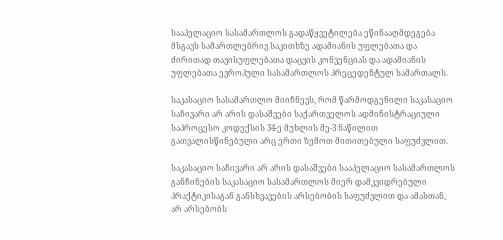სააპელაციო სასამართლოს გადაწყვეტილება ეწინააღმდეგება მსგავს სამართლებრივ საკითხზე ადამიანის უფლებათა და ძირითად თავისუფლებათა დაცვის კონვენციას და ადამიანის უფლებათა ევროპული სასამართლოს პრეცედენტულ სამართალს.

საკასაციო სასამართლო მიიჩნევს, რომ წარმოდგენილი საკასაციო საჩივარი არ არის დასაშვები საქართველოს ადმინისტრაციული საპროცესო კოდექსის 34-ე მუხლის მე-3 ნაწილით გათვალისწინებული არც ერთი ზემოთ მითითებული საფუძვლით.

საკასაციო საჩივარი არ არის დასაშვები სააპელაციო სასამართლოს განჩინების საკასაციო სასამართლოს მიერ დამკვიდრებული პრაქტიკისაგან განსხვავების არსებობის საფუძვლით და ამასთან, არ არსებობს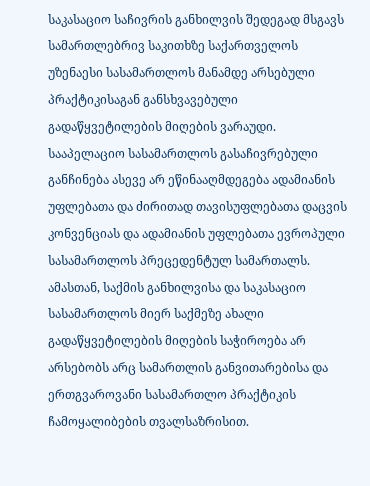საკასაციო საჩივრის განხილვის შედეგად მსგავს სამართლებრივ საკითხზე საქართველოს უზენაესი სასამართლოს მანამდე არსებული პრაქტიკისაგან განსხვავებული გადაწყვეტილების მიღების ვარაუდი. სააპელაციო სასამართლოს გასაჩივრებული განჩინება ასევე არ ეწინააღმდეგება ადამიანის უფლებათა და ძირითად თავისუფლებათა დაცვის კონვენციას და ადამიანის უფლებათა ევროპული სასამართლოს პრეცედენტულ სამართალს. ამასთან, საქმის განხილვისა და საკასაციო სასამართლოს მიერ საქმეზე ახალი გადაწყვეტილების მიღების საჭიროება არ არსებობს არც სამართლის განვითარებისა და ერთგვაროვანი სასამართლო პრაქტიკის ჩამოყალიბების თვალსაზრისით.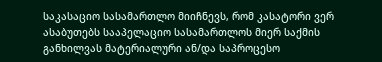საკასაციო სასამართლო მიიჩნევს, რომ კასატორი ვერ ასაბუთებს სააპელაციო სასამართლოს მიერ საქმის განხილვას მატერიალური ან/და საპროცესო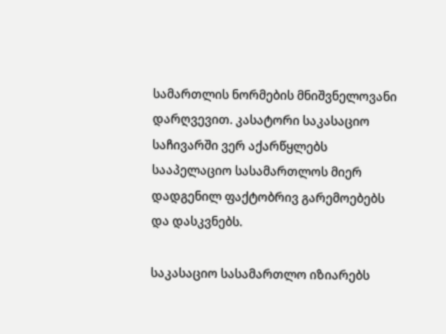სამართლის ნორმების მნიშვნელოვანი დარღვევით. კასატორი საკასაციო საჩივარში ვერ აქარწყლებს სააპელაციო სასამართლოს მიერ დადგენილ ფაქტობრივ გარემოებებს და დასკვნებს.

საკასაციო სასამართლო იზიარებს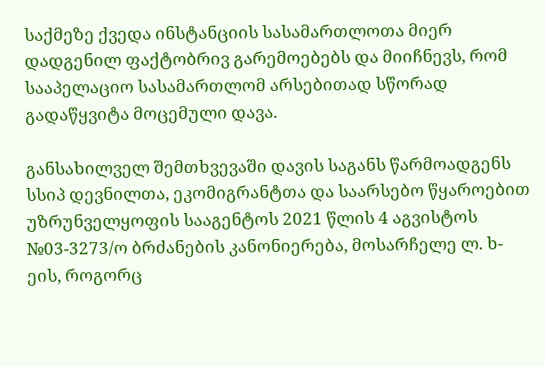საქმეზე ქვედა ინსტანციის სასამართლოთა მიერ დადგენილ ფაქტობრივ გარემოებებს და მიიჩნევს, რომ სააპელაციო სასამართლომ არსებითად სწორად გადაწყვიტა მოცემული დავა.

განსახილველ შემთხვევაში დავის საგანს წარმოადგენს სსიპ დევნილთა, ეკომიგრანტთა და საარსებო წყაროებით უზრუნველყოფის სააგენტოს 2021 წლის 4 აგვისტოს №03-3273/ო ბრძანების კანონიერება, მოსარჩელე ლ. ხ-ეის, როგორც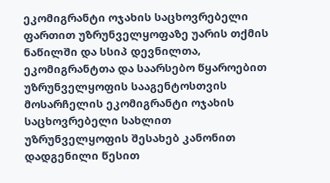ეკომიგრანტი ოჯახის საცხოვრებელი ფართით უზრუნველყოფაზე უარის თქმის ნაწილში და სსიპ დევნილთა, ეკომიგრანტთა და საარსებო წყაროებით უზრუნველყოფის სააგენტოსთვის მოსარჩელის ეკომიგრანტი ოჯახის საცხოვრებელი სახლით უზრუნველყოფის შესახებ კანონით დადგენილი წესით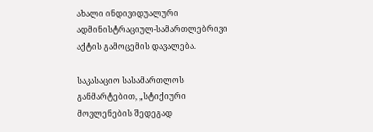ახალი ინდივიდუალური ადმინისტრაციულ-სამართლებრივი აქტის გამოცემის დავალება.

საკასაციო სასამართლოს განმარტებით, „სტიქიური მოვლენების შედეგად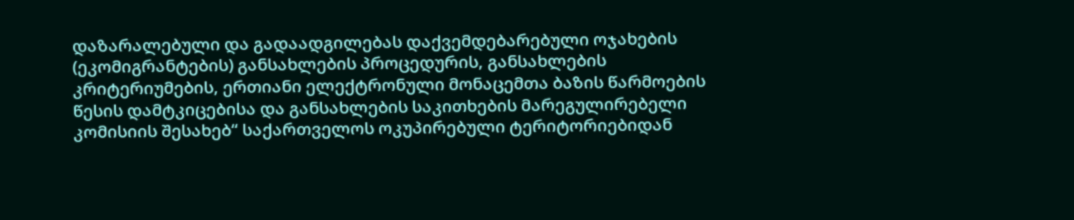დაზარალებული და გადაადგილებას დაქვემდებარებული ოჯახების (ეკომიგრანტების) განსახლების პროცედურის, განსახლების კრიტერიუმების, ერთიანი ელექტრონული მონაცემთა ბაზის წარმოების წესის დამტკიცებისა და განსახლების საკითხების მარეგულირებელი კომისიის შესახებ“ საქართველოს ოკუპირებული ტერიტორიებიდან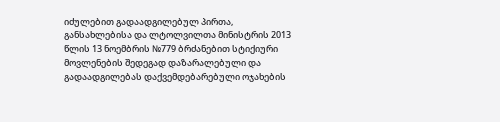იძულებით გადაადგილებულ პირთა, განსახლებისა და ლტოლვილთა მინისტრის 2013 წლის 13 ნოემბრის №779 ბრძანებით სტიქიური მოვლენების შედეგად დაზარალებული და გადაადგილებას დაქვემდებარებული ოჯახების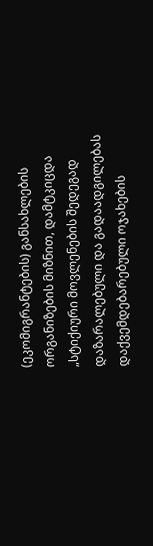(ეკომიგრანტების) განსახლების ორგანიზების მიზნით, დამტკიცდა „სტიქიური მოვლენების შედეგად დაზარალებული და გადაადგილებას დაქვემდებარებული ოჯახების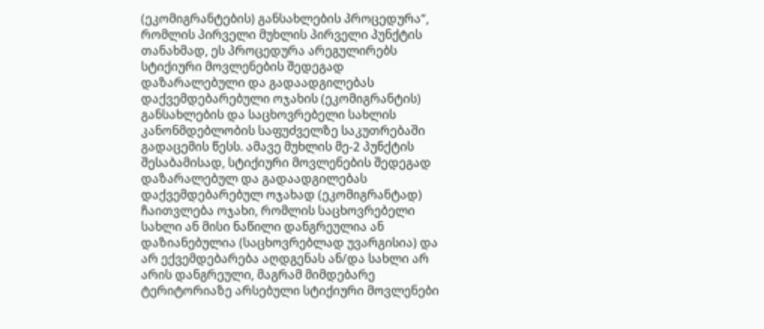(ეკომიგრანტების) განსახლების პროცედურა“, რომლის პირველი მუხლის პირველი პუნქტის თანახმად, ეს პროცედურა არეგულირებს სტიქიური მოვლენების შედეგად დაზარალებული და გადაადგილებას დაქვემდებარებული ოჯახის (ეკომიგრანტის) განსახლების და საცხოვრებელი სახლის კანონმდებლობის საფუძველზე საკუთრებაში გადაცემის წესს. ამავე მუხლის მე-2 პუნქტის შესაბამისად, სტიქიური მოვლენების შედეგად დაზარალებულ და გადაადგილებას დაქვემდებარებულ ოჯახად (ეკომიგრანტად) ჩაითვლება ოჯახი, რომლის საცხოვრებელი სახლი ან მისი ნაწილი დანგრეულია ან დაზიანებულია (საცხოვრებლად უვარგისია) და არ ექვემდებარება აღდგენას ან/და სახლი არ არის დანგრეული, მაგრამ მიმდებარე ტერიტორიაზე არსებული სტიქიური მოვლენები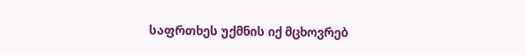საფრთხეს უქმნის იქ მცხოვრებ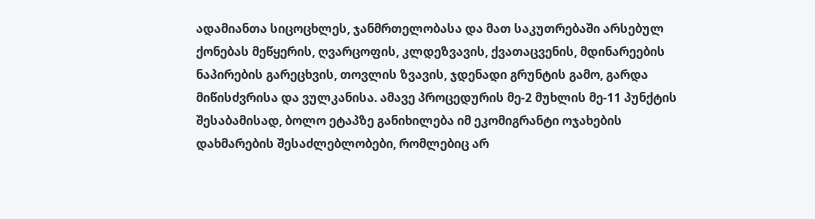ადამიანთა სიცოცხლეს, ჯანმრთელობასა და მათ საკუთრებაში არსებულ ქონებას მეწყერის, ღვარცოფის, კლდეზვავის, ქვათაცვენის, მდინარეების ნაპირების გარეცხვის, თოვლის ზვავის, ჯდენადი გრუნტის გამო, გარდა მიწისძვრისა და ვულკანისა. ამავე პროცედურის მე-2 მუხლის მე-11 პუნქტის შესაბამისად, ბოლო ეტაპზე განიხილება იმ ეკომიგრანტი ოჯახების დახმარების შესაძლებლობები, რომლებიც არ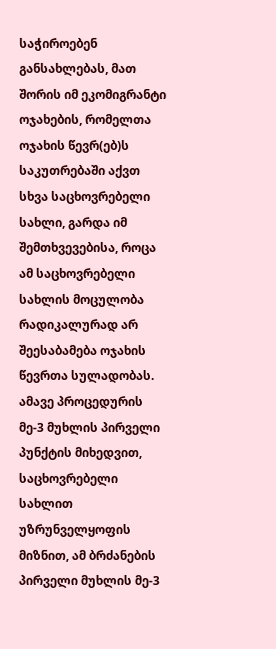საჭიროებენ განსახლებას, მათ შორის იმ ეკომიგრანტი ოჯახების, რომელთა ოჯახის წევრ(ებ)ს საკუთრებაში აქვთ სხვა საცხოვრებელი სახლი, გარდა იმ შემთხვევებისა, როცა ამ საცხოვრებელი სახლის მოცულობა რადიკალურად არ შეესაბამება ოჯახის წევრთა სულადობას. ამავე პროცედურის მე-3 მუხლის პირველი პუნქტის მიხედვით, საცხოვრებელი სახლით უზრუნველყოფის მიზნით, ამ ბრძანების პირველი მუხლის მე-3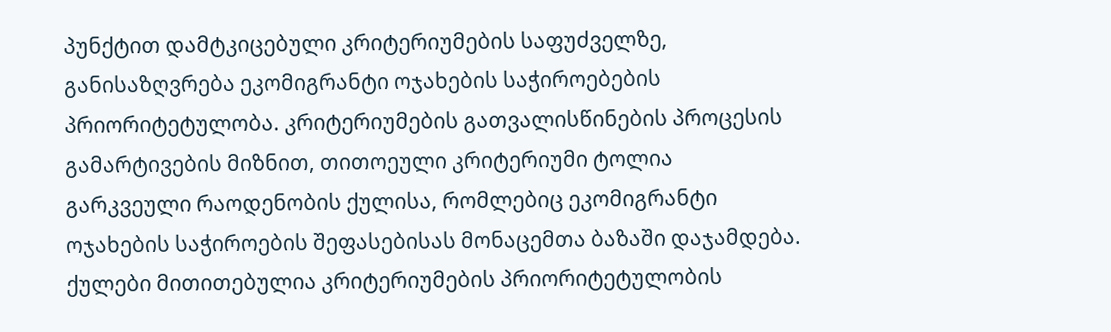პუნქტით დამტკიცებული კრიტერიუმების საფუძველზე, განისაზღვრება ეკომიგრანტი ოჯახების საჭიროებების პრიორიტეტულობა. კრიტერიუმების გათვალისწინების პროცესის გამარტივების მიზნით, თითოეული კრიტერიუმი ტოლია გარკვეული რაოდენობის ქულისა, რომლებიც ეკომიგრანტი ოჯახების საჭიროების შეფასებისას მონაცემთა ბაზაში დაჯამდება. ქულები მითითებულია კრიტერიუმების პრიორიტეტულობის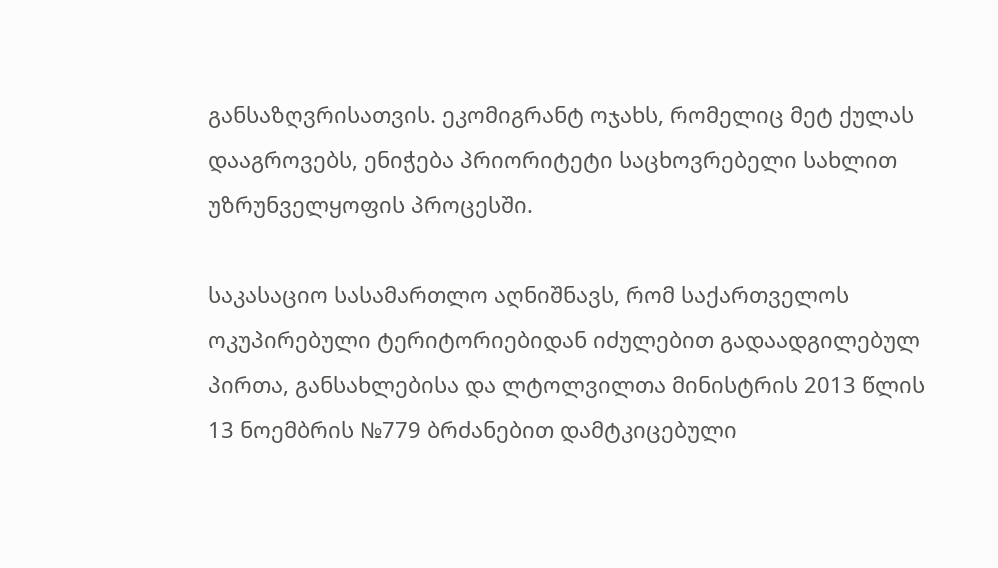განსაზღვრისათვის. ეკომიგრანტ ოჯახს, რომელიც მეტ ქულას დააგროვებს, ენიჭება პრიორიტეტი საცხოვრებელი სახლით უზრუნველყოფის პროცესში.

საკასაციო სასამართლო აღნიშნავს, რომ საქართველოს ოკუპირებული ტერიტორიებიდან იძულებით გადაადგილებულ პირთა, განსახლებისა და ლტოლვილთა მინისტრის 2013 წლის 13 ნოემბრის №779 ბრძანებით დამტკიცებული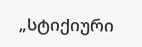„სტიქიური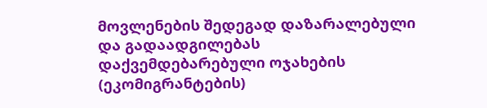მოვლენების შედეგად დაზარალებული და გადაადგილებას დაქვემდებარებული ოჯახების (ეკომიგრანტების)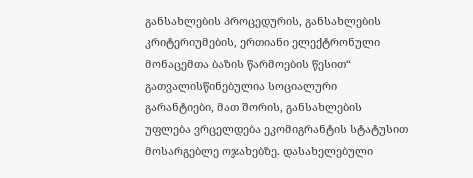განსახლების პროცედურის, განსახლების კრიტერიუმების, ერთიანი ელექტრონული მონაცემთა ბაზის წარმოების წესით“ გათვალისწინებულია სოციალური გარანტიები, მათ შორის, განსახლების უფლება ვრცელდება ეკომიგრანტის სტატუსით მოსარგებლე ოჯახებზე. დასახელებული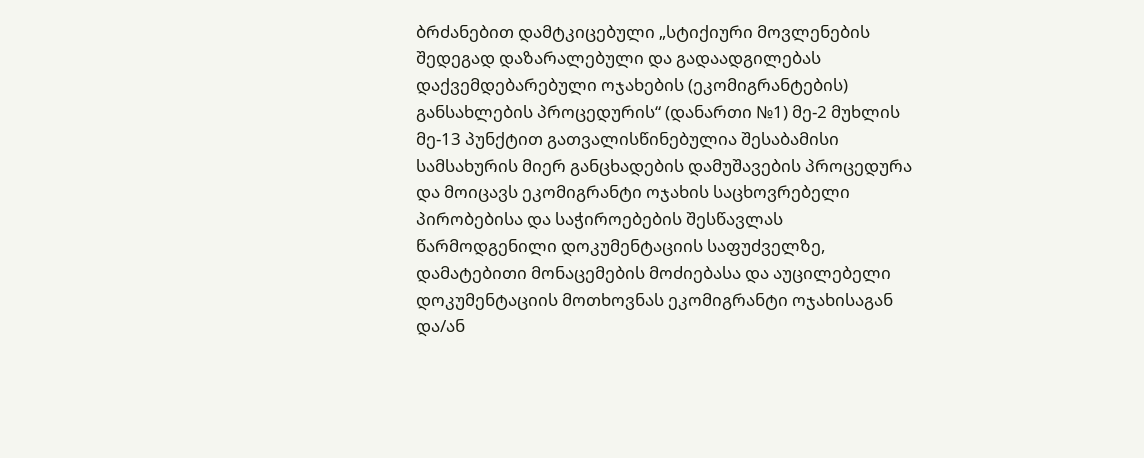ბრძანებით დამტკიცებული „სტიქიური მოვლენების შედეგად დაზარალებული და გადაადგილებას დაქვემდებარებული ოჯახების (ეკომიგრანტების) განსახლების პროცედურის“ (დანართი №1) მე-2 მუხლის მე-13 პუნქტით გათვალისწინებულია შესაბამისი სამსახურის მიერ განცხადების დამუშავების პროცედურა და მოიცავს ეკომიგრანტი ოჯახის საცხოვრებელი პირობებისა და საჭიროებების შესწავლას წარმოდგენილი დოკუმენტაციის საფუძველზე, დამატებითი მონაცემების მოძიებასა და აუცილებელი დოკუმენტაციის მოთხოვნას ეკომიგრანტი ოჯახისაგან და/ან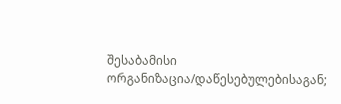შესაბამისი ორგანიზაცია/დაწესებულებისაგან;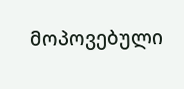მოპოვებული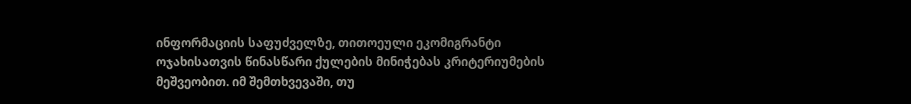ინფორმაციის საფუძველზე, თითოეული ეკომიგრანტი ოჯახისათვის წინასწარი ქულების მინიჭებას კრიტერიუმების მეშვეობით. იმ შემთხვევაში, თუ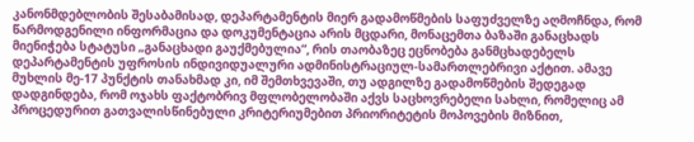კანონმდებლობის შესაბამისად, დეპარტამენტის მიერ გადამოწმების საფუძველზე აღმოჩნდა, რომ წარმოდგენილი ინფორმაცია და დოკუმენტაცია არის მცდარი, მონაცემთა ბაზაში განაცხადს მიენიჭება სტატუსი „განაცხადი გაუქმებულია“, რის თაობაზეც ეცნობება განმცხადებელს დეპარტამენტის უფროსის ინდივიდუალური ადმინისტრაციულ-სამართლებრივი აქტით. ამავე მუხლის მე-17 პუნქტის თანახმად კი, იმ შემთხვევაში, თუ ადგილზე გადამოწმების შედეგად დადგინდება, რომ ოჯახს ფაქტობრივ მფლობელობაში აქვს საცხოვრებელი სახლი, რომელიც ამ პროცედურით გათვალისწინებული კრიტერიუმებით პრიორიტეტის მოპოვების მიზნით,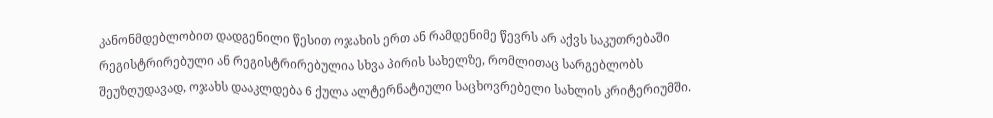კანონმდებლობით დადგენილი წესით ოჯახის ერთ ან რამდენიმე წევრს არ აქვს საკუთრებაში რეგისტრირებული ან რეგისტრირებულია სხვა პირის სახელზე, რომლითაც სარგებლობს შეუზღუდავად, ოჯახს დააკლდება 6 ქულა ალტერნატიული საცხოვრებელი სახლის კრიტერიუმში.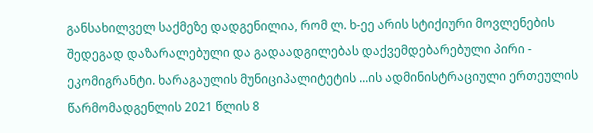განსახილველ საქმეზე დადგენილია, რომ ლ. ხ-ეე არის სტიქიური მოვლენების შედეგად დაზარალებული და გადაადგილებას დაქვემდებარებული პირი - ეკომიგრანტი. ხარაგაულის მუნიციპალიტეტის ...ის ადმინისტრაციული ერთეულის წარმომადგენლის 2021 წლის 8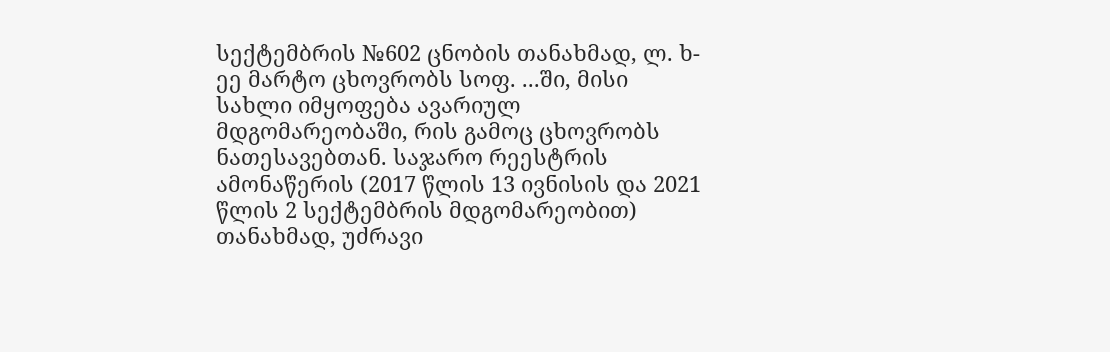სექტემბრის №602 ცნობის თანახმად, ლ. ხ-ეე მარტო ცხოვრობს სოფ. ...ში, მისი სახლი იმყოფება ავარიულ მდგომარეობაში, რის გამოც ცხოვრობს ნათესავებთან. საჯარო რეესტრის ამონაწერის (2017 წლის 13 ივნისის და 2021 წლის 2 სექტემბრის მდგომარეობით) თანახმად, უძრავი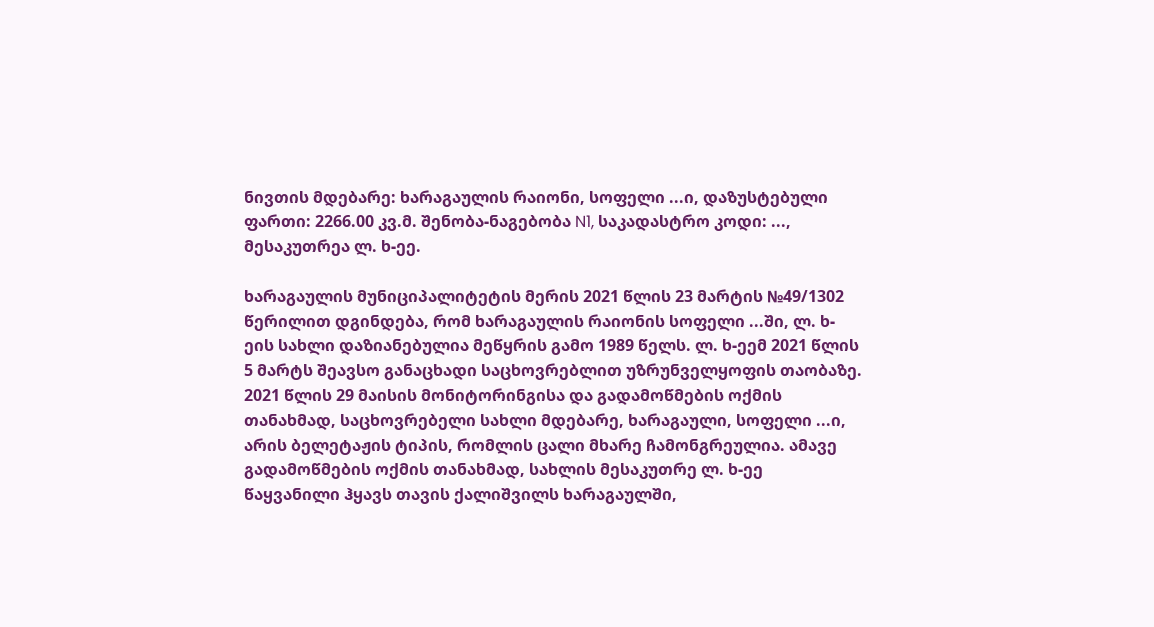ნივთის მდებარე: ხარაგაულის რაიონი, სოფელი ...ი, დაზუსტებული ფართი: 2266.00 კვ.მ. შენობა-ნაგებობა N1, საკადასტრო კოდი: ..., მესაკუთრეა ლ. ხ-ეე.

ხარაგაულის მუნიციპალიტეტის მერის 2021 წლის 23 მარტის №49/1302 წერილით დგინდება, რომ ხარაგაულის რაიონის სოფელი ...ში, ლ. ხ-ეის სახლი დაზიანებულია მეწყრის გამო 1989 წელს. ლ. ხ-ეემ 2021 წლის 5 მარტს შეავსო განაცხადი საცხოვრებლით უზრუნველყოფის თაობაზე. 2021 წლის 29 მაისის მონიტორინგისა და გადამოწმების ოქმის თანახმად, საცხოვრებელი სახლი მდებარე, ხარაგაული, სოფელი ...ი, არის ბელეტაჟის ტიპის, რომლის ცალი მხარე ჩამონგრეულია. ამავე გადამოწმების ოქმის თანახმად, სახლის მესაკუთრე ლ. ხ-ეე წაყვანილი ჰყავს თავის ქალიშვილს ხარაგაულში,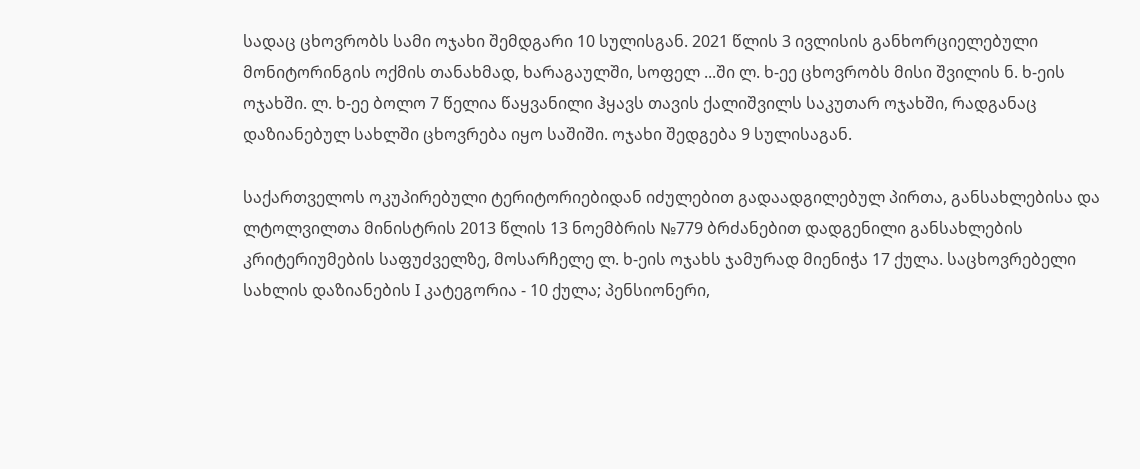სადაც ცხოვრობს სამი ოჯახი შემდგარი 10 სულისგან. 2021 წლის 3 ივლისის განხორციელებული მონიტორინგის ოქმის თანახმად, ხარაგაულში, სოფელ ...ში ლ. ხ-ეე ცხოვრობს მისი შვილის ნ. ხ-ეის ოჯახში. ლ. ხ-ეე ბოლო 7 წელია წაყვანილი ჰყავს თავის ქალიშვილს საკუთარ ოჯახში, რადგანაც დაზიანებულ სახლში ცხოვრება იყო საშიში. ოჯახი შედგება 9 სულისაგან.

საქართველოს ოკუპირებული ტერიტორიებიდან იძულებით გადაადგილებულ პირთა, განსახლებისა და ლტოლვილთა მინისტრის 2013 წლის 13 ნოემბრის №779 ბრძანებით დადგენილი განსახლების კრიტერიუმების საფუძველზე, მოსარჩელე ლ. ხ-ეის ოჯახს ჯამურად მიენიჭა 17 ქულა. საცხოვრებელი სახლის დაზიანების I კატეგორია - 10 ქულა; პენსიონერი,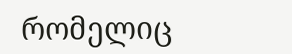რომელიც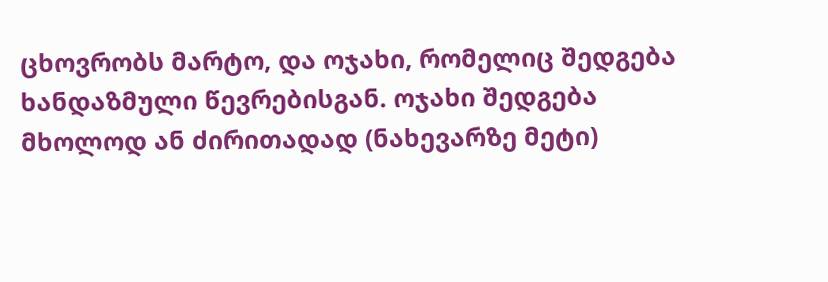ცხოვრობს მარტო, და ოჯახი, რომელიც შედგება ხანდაზმული წევრებისგან. ოჯახი შედგება მხოლოდ ან ძირითადად (ნახევარზე მეტი)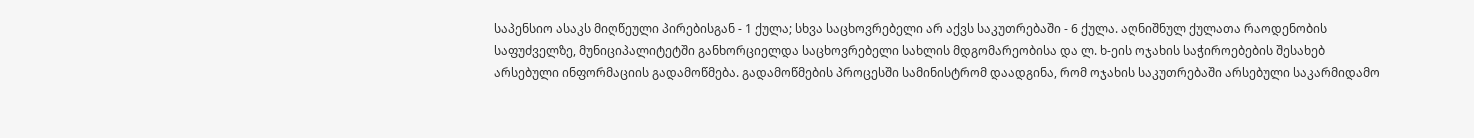საპენსიო ასაკს მიღწეული პირებისგან - 1 ქულა; სხვა საცხოვრებელი არ აქვს საკუთრებაში - 6 ქულა. აღნიშნულ ქულათა რაოდენობის საფუძველზე, მუნიციპალიტეტში განხორციელდა საცხოვრებელი სახლის მდგომარეობისა და ლ. ხ-ეის ოჯახის საჭიროებების შესახებ არსებული ინფორმაციის გადამოწმება. გადამოწმების პროცესში სამინისტრომ დაადგინა, რომ ოჯახის საკუთრებაში არსებული საკარმიდამო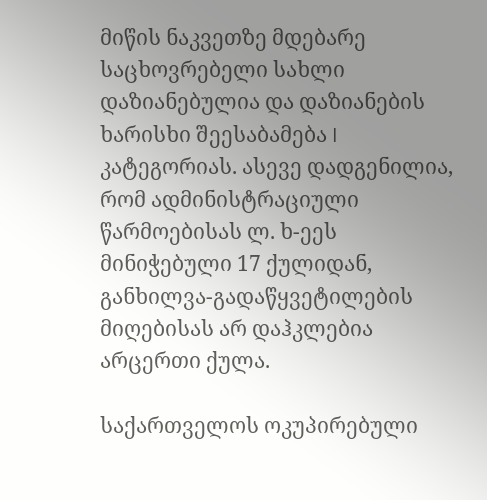მიწის ნაკვეთზე მდებარე საცხოვრებელი სახლი დაზიანებულია და დაზიანების ხარისხი შეესაბამება I კატეგორიას. ასევე დადგენილია, რომ ადმინისტრაციული წარმოებისას ლ. ხ-ეეს მინიჭებული 17 ქულიდან, განხილვა-გადაწყვეტილების მიღებისას არ დაჰკლებია არცერთი ქულა.

საქართველოს ოკუპირებული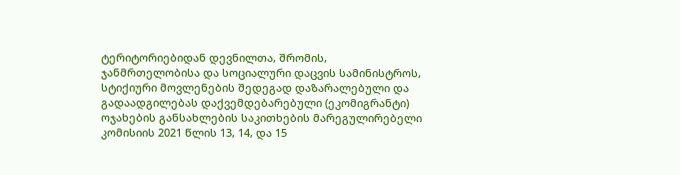ტერიტორიებიდან დევნილთა, შრომის, ჯანმრთელობისა და სოციალური დაცვის სამინისტროს, სტიქიური მოვლენების შედეგად დაზარალებული და გადაადგილებას დაქვემდებარებული (ეკომიგრანტი) ოჯახების განსახლების საკითხების მარეგულირებელი კომისიის 2021 წლის 13, 14, და 15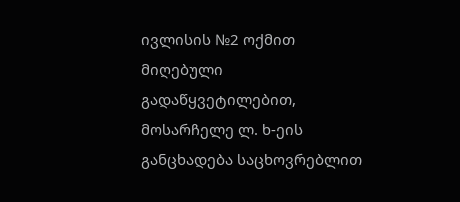ივლისის №2 ოქმით მიღებული გადაწყვეტილებით, მოსარჩელე ლ. ხ-ეის განცხადება საცხოვრებლით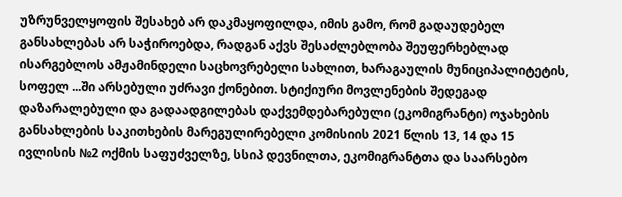უზრუნველყოფის შესახებ არ დაკმაყოფილდა, იმის გამო, რომ გადაუდებელ განსახლებას არ საჭიროებდა, რადგან აქვს შესაძლებლობა შეუფერხებლად ისარგებლოს ამჟამინდელი საცხოვრებელი სახლით, ხარაგაულის მუნიციპალიტეტის, სოფელ ...ში არსებული უძრავი ქონებით. სტიქიური მოვლენების შედეგად დაზარალებული და გადაადგილებას დაქვემდებარებული (ეკომიგრანტი) ოჯახების განსახლების საკითხების მარეგულირებელი კომისიის 2021 წლის 13, 14 და 15 ივლისის №2 ოქმის საფუძველზე, სსიპ დევნილთა, ეკომიგრანტთა და საარსებო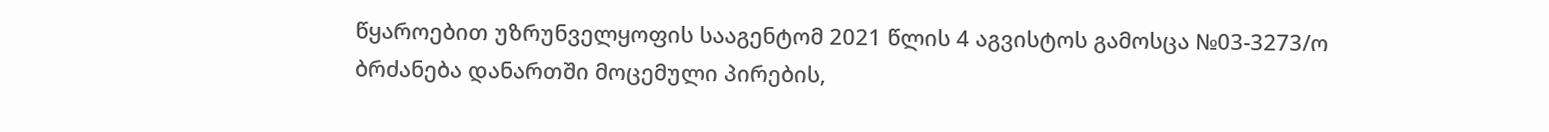წყაროებით უზრუნველყოფის სააგენტომ 2021 წლის 4 აგვისტოს გამოსცა №03-3273/ო ბრძანება დანართში მოცემული პირების,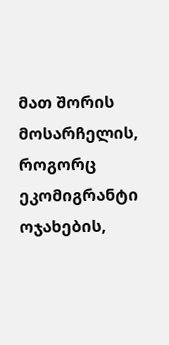მათ შორის მოსარჩელის, როგორც ეკომიგრანტი ოჯახების,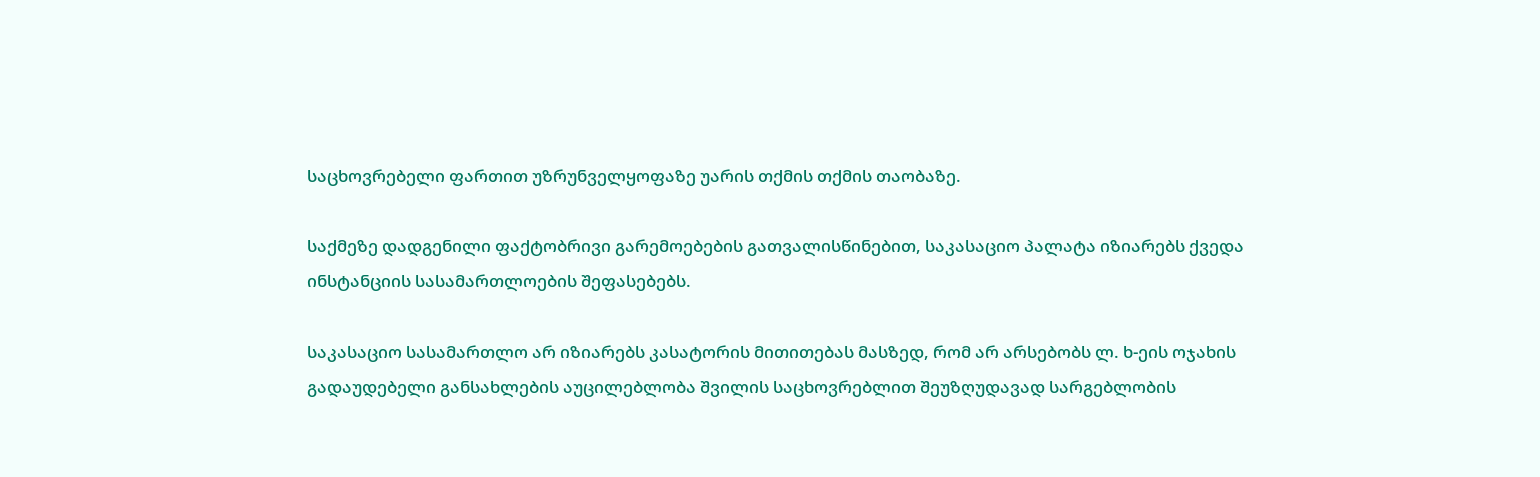საცხოვრებელი ფართით უზრუნველყოფაზე უარის თქმის თქმის თაობაზე.

საქმეზე დადგენილი ფაქტობრივი გარემოებების გათვალისწინებით, საკასაციო პალატა იზიარებს ქვედა ინსტანციის სასამართლოების შეფასებებს.

საკასაციო სასამართლო არ იზიარებს კასატორის მითითებას მასზედ, რომ არ არსებობს ლ. ხ-ეის ოჯახის გადაუდებელი განსახლების აუცილებლობა შვილის საცხოვრებლით შეუზღუდავად სარგებლობის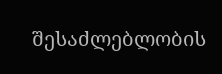შესაძლებლობის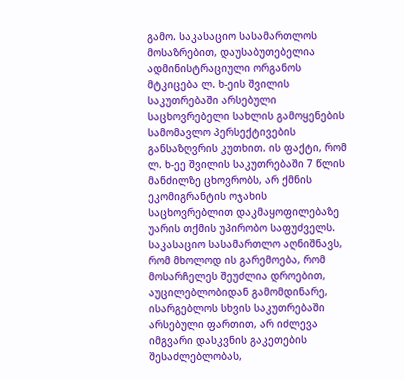გამო. საკასაციო სასამართლოს მოსაზრებით, დაუსაბუთებელია ადმინისტრაციული ორგანოს მტკიცება ლ. ხ-ეის შვილის საკუთრებაში არსებული საცხოვრებელი სახლის გამოყენების სამომავლო პერსექტივების განსაზღვრის კუთხით. ის ფაქტი, რომ ლ. ხ-ეე შვილის საკუთრებაში 7 წლის მანძილზე ცხოვრობს, არ ქმნის ეკომიგრანტის ოჯახის საცხოვრებლით დაკმაყოფილებაზე უარის თქმის უპირობო საფუძველს. საკასაციო სასამართლო აღნიშნავს, რომ მხოლოდ ის გარემოება, რომ მოსარჩელეს შეუძლია დროებით, აუცილებლობიდან გამომდინარე, ისარგებლოს სხვის საკუთრებაში არსებული ფართით, არ იძლევა იმგვარი დასკვნის გაკეთების შესაძლებლობას,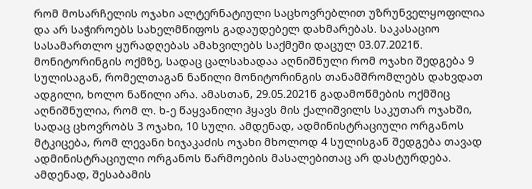რომ მოსარჩელის ოჯახი ალტერნატიული საცხოვრებლით უზრუნველყოფილია და არ საჭიროებს სახელმწიფოს გადაუდებელ დახმარებას. საკასაციო სასამართლო ყურადღებას ამახვილებს საქმეში დაცულ 03.07.2021წ. მონიტორინგის ოქმზე, სადაც ცალსახადაა აღნიშნული რომ ოჯახი შედგება 9 სულისაგან, რომელთაგან ნაწილი მონიტორინგის თანამშრომლებს დახვდათ ადგილი, ხოლო ნაწილი არა. ამასთან, 29.05.2021წ გადამოწმების ოქმშიც აღნიშნულია, რომ ლ. ხ-ე წაყვანილი ჰყავს მის ქალიშვილს საკუთარ ოჯახში, სადაც ცხოვრობს 3 ოჯახი, 10 სული. ამდენად, ადმინისტრაციული ორგანოს მტკიცება, რომ ლევანი ხიჯაკაძის ოჯახი მხოლოდ 4 სულისგან შედგება თავად ადმინისტრაციული ორგანოს წარმოების მასალებითაც არ დასტურდება. ამდენად, შესაბამის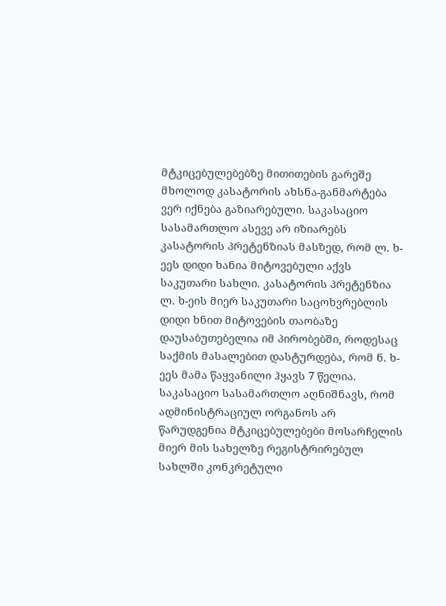მტკიცებულებებზე მითითების გარეშე მხოლოდ კასატორის ახსნა-განმარტება ვერ იქნება გაზიარებული. საკასაციო სასამართლო ასევე არ იზიარებს კასატორის პრეტენზიას მასზედ, რომ ლ. ხ-ეეს დიდი ხანია მიტოვებული აქვს საკუთარი სახლი. კასატორის პრეტენზია ლ. ხ-ეის მიერ საკუთარი საცოხვრებლის დიდი ხნით მიტოვების თაობაზე დაუსაბუთებელია იმ პირობებში, როდესაც საქმის მასალებით დასტურდება, რომ ნ. ხ-ეეს მამა წაყვანილი ჰყავს 7 წელია. საკასაციო სასამართლო აღნიშნავს, რომ ადმინისტრაციულ ორგანოს არ წარუდგენია მტკიცებულებები მოსარჩელის მიერ მის სახელზე რეგისტრირებულ სახლში კონკრეტული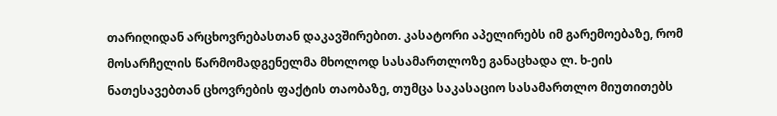თარიღიდან არცხოვრებასთან დაკავშირებით. კასატორი აპელირებს იმ გარემოებაზე, რომ მოსარჩელის წარმომადგენელმა მხოლოდ სასამართლოზე განაცხადა ლ. ხ-ეის ნათესავებთან ცხოვრების ფაქტის თაობაზე, თუმცა საკასაციო სასამართლო მიუთითებს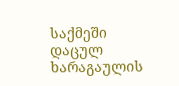საქმეში დაცულ ხარაგაულის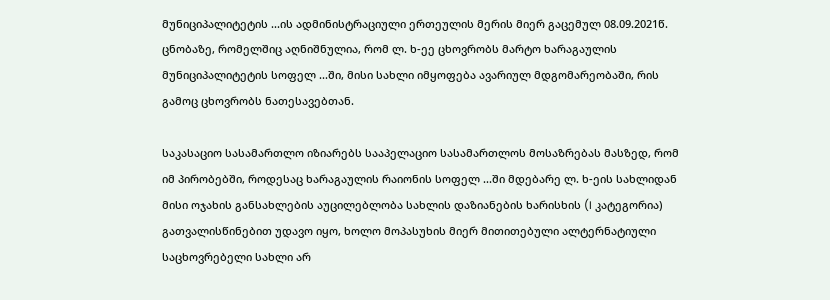მუნიციპალიტეტის ...ის ადმინისტრაციული ერთეულის მერის მიერ გაცემულ 08.09.2021წ. ცნობაზე, რომელშიც აღნიშნულია, რომ ლ. ხ-ეე ცხოვრობს მარტო ხარაგაულის მუნიციპალიტეტის სოფელ ...ში, მისი სახლი იმყოფება ავარიულ მდგომარეობაში, რის გამოც ცხოვრობს ნათესავებთან.

საკასაციო სასამართლო იზიარებს სააპელაციო სასამართლოს მოსაზრებას მასზედ, რომ იმ პირობებში, როდესაც ხარაგაულის რაიონის სოფელ ...ში მდებარე ლ. ხ-ეის სახლიდან მისი ოჯახის განსახლების აუცილებლობა სახლის დაზიანების ხარისხის (I კატეგორია) გათვალისწინებით უდავო იყო, ხოლო მოპასუხის მიერ მითითებული ალტერნატიული საცხოვრებელი სახლი არ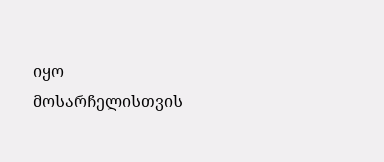იყო მოსარჩელისთვის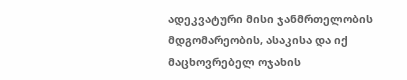ადეკვატური მისი ჯანმრთელობის მდგომარეობის, ასაკისა და იქ მაცხოვრებელ ოჯახის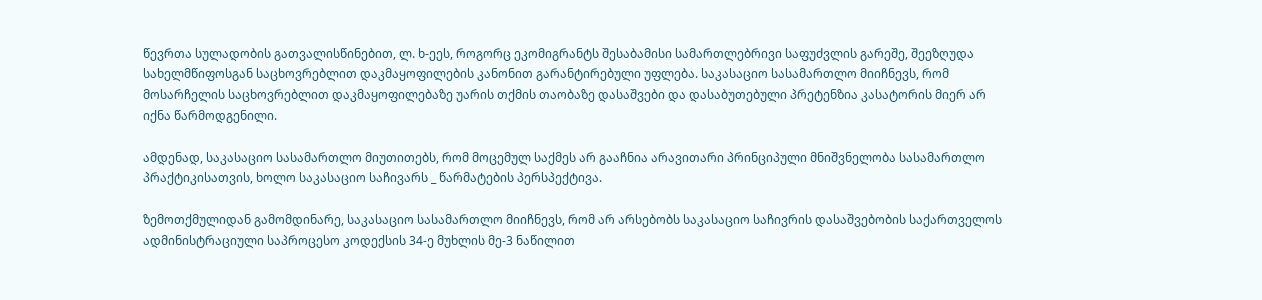წევრთა სულადობის გათვალისწინებით, ლ. ხ-ეეს, როგორც ეკომიგრანტს შესაბამისი სამართლებრივი საფუძვლის გარეშე, შეეზღუდა სახელმწიფოსგან საცხოვრებლით დაკმაყოფილების კანონით გარანტირებული უფლება. საკასაციო სასამართლო მიიჩნევს, რომ მოსარჩელის საცხოვრებლით დაკმაყოფილებაზე უარის თქმის თაობაზე დასაშვები და დასაბუთებული პრეტენზია კასატორის მიერ არ იქნა წარმოდგენილი.

ამდენად, საკასაციო სასამართლო მიუთითებს, რომ მოცემულ საქმეს არ გააჩნია არავითარი პრინციპული მნიშვნელობა სასამართლო პრაქტიკისათვის, ხოლო საკასაციო საჩივარს _ წარმატების პერსპექტივა.

ზემოთქმულიდან გამომდინარე, საკასაციო სასამართლო მიიჩნევს, რომ არ არსებობს საკასაციო საჩივრის დასაშვებობის საქართველოს ადმინისტრაციული საპროცესო კოდექსის 34-ე მუხლის მე-3 ნაწილით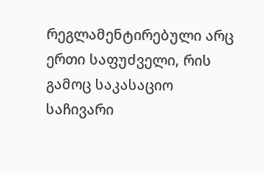რეგლამენტირებული არც ერთი საფუძველი, რის გამოც საკასაციო საჩივარი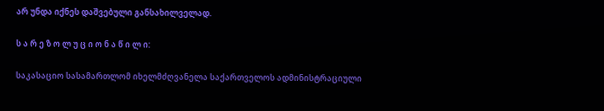არ უნდა იქნეს დაშვებული განსახილველად.

ს ა რ ე ზ ო ლ უ ც ი ო ნ ა წ ი ლ ი:

საკასაციო სასამართლომ იხელმძღვანელა საქართველოს ადმინისტრაციული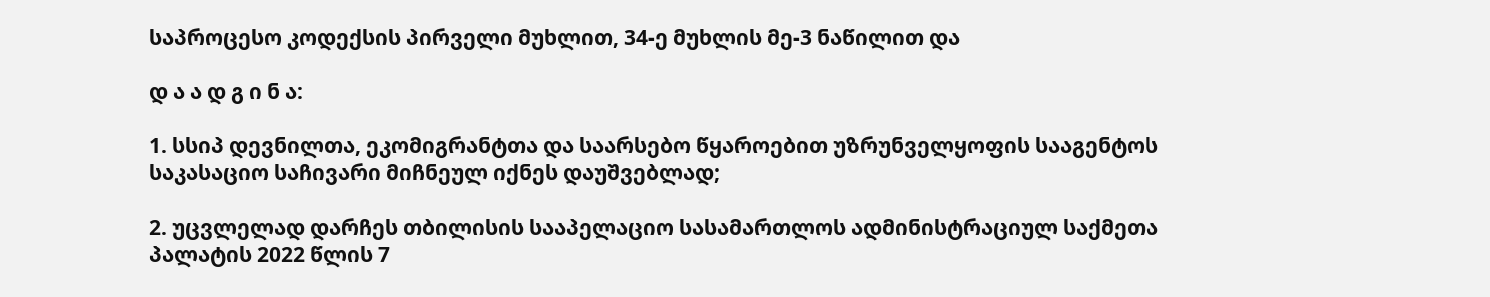საპროცესო კოდექსის პირველი მუხლით, 34-ე მუხლის მე-3 ნაწილით და

დ ა ა დ გ ი ნ ა:

1. სსიპ დევნილთა, ეკომიგრანტთა და საარსებო წყაროებით უზრუნველყოფის სააგენტოს საკასაციო საჩივარი მიჩნეულ იქნეს დაუშვებლად;

2. უცვლელად დარჩეს თბილისის სააპელაციო სასამართლოს ადმინისტრაციულ საქმეთა პალატის 2022 წლის 7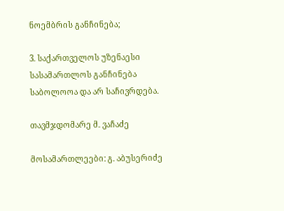ნოემბრის განჩინება;

3. საქართველოს უზენაესი სასამართლოს განჩინება საბოლოოა და არ საჩივრდება.

თავმჯდომარე მ. ვაჩაძე

მოსამართლეები: გ. აბუსერიძე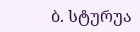ბ. სტურუა